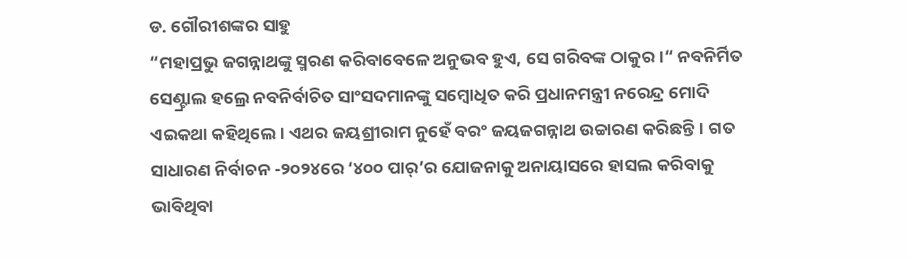ଡ. ଗୌରୀଶଙ୍କର ସାହୁ
“ମହାପ୍ରଭୁ ଜଗନ୍ନାଥଙ୍କୁ ସ୍ମରଣ କରିବାବେଳେ ଅନୁଭବ ହୁଏ, ସେ ଗରିବଙ୍କ ଠାକୁର।“ ନବନିର୍ମିତ ସେଣ୍ଟ୍ରାଲ ହଲ୍ରେ ନବନିର୍ବାଚିତ ସାଂସଦମାନଙ୍କୁ ସମ୍ବୋଧିତ କରି ପ୍ରଧାନମନ୍ତ୍ରୀ ନରେନ୍ଦ୍ର ମୋଦି ଏଇକଥା କହିଥିଲେ। ଏଥର ଜୟଶ୍ରୀରାମ ନୁହେଁ ବରଂ ଜୟଜଗନ୍ନାଥ ଉଚ୍ଚାରଣ କରିଛନ୍ତି। ଗତ ସାଧାରଣ ନିର୍ବାଚନ -୨୦୨୪ରେ ‘୪୦୦ ପାର୍’ର ଯୋଜନାକୁ ଅନାୟାସରେ ହାସଲ କରିବାକୁ ଭାବିଥିବା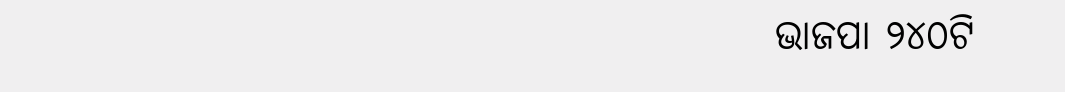ଭାଜପା ୨୪୦ଟି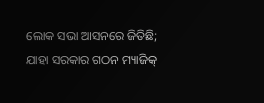ଲୋକ ସଭା ଆସନରେ ଜିତିଛି; ଯାହା ସରକାର ଗଠନ ମ୍ୟାଜିକ୍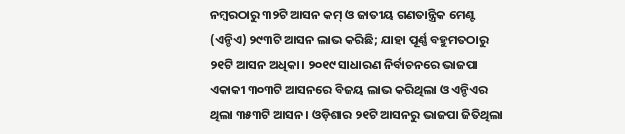ନମ୍ବରଠାରୁ ୩୨ଟି ଆସନ କମ୍ ଓ ଜାତୀୟ ଗଣତାନ୍ତ୍ରିକ ମେଣ୍ଟ (ଏନ୍ଡିଏ) ୨୯୩ଟି ଆସନ ଲାଭ କରିଛି; ଯାହା ପୂର୍ଣ୍ଣ ବହୁମତଠାରୁ ୨୧ଟି ଆସନ ଅଧିକା। ୨୦୧୯ ସାଧାରଣ ନିର୍ବାଚନରେ ଭାଜପା ଏକାକୀ ୩୦୩ଟି ଆସନରେ ବିଜୟ ଲାଭ କରିଥିଲା ଓ ଏନ୍ଡିଏର ଥିଲା ୩୫୩ଟି ଆସନ। ଓଡ଼ିଶାର ୨୧ଟି ଆସନରୁ ଭାଜପା ଜିତିଥିଲା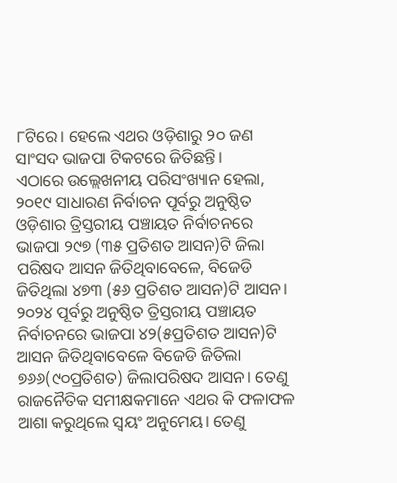୮ଟିରେ। ହେଲେ ଏଥର ଓଡ଼ିଶାରୁ ୨୦ ଜଣ ସାଂସଦ ଭାଜପା ଟିକଟରେ ଜିତିଛନ୍ତି।
ଏଠାରେ ଉଲ୍ଲେଖନୀୟ ପରିସଂଖ୍ୟାନ ହେଲା, ୨୦୧୯ ସାଧାରଣ ନିର୍ବାଚନ ପୂର୍ବରୁ ଅନୁଷ୍ଠିତ ଓଡ଼ିଶାର ତ୍ରିସ୍ତରୀୟ ପଞ୍ଚାୟତ ନିର୍ବାଚନରେ ଭାଜପା ୨୯୭ (୩୫ ପ୍ରତିଶତ ଆସନ)ଟି ଜିଲା ପରିଷଦ ଆସନ ଜିତିଥିବାବେଳେ, ବିଜେଡି ଜିତିଥିଲା ୪୭୩ (୫୬ ପ୍ରତିଶତ ଆସନ)ଟି ଆସନ। ୨୦୨୪ ପୂର୍ବରୁ ଅନୁଷ୍ଠିତ ତ୍ରିସ୍ତରୀୟ ପଞ୍ଚାୟତ ନିର୍ବାଚନରେ ଭାଜପା ୪୨(୫ପ୍ରତିଶତ ଆସନ)ଟି ଆସନ ଜିତିଥିବାବେଳେ ବିଜେଡି ଜିତିଲା ୭୬୬(୯୦ପ୍ରତିଶତ) ଜିଲାପରିଷଦ ଆସନ। ତେଣୁ ରାଜନୈତିକ ସମୀକ୍ଷକମାନେ ଏଥର କି ଫଳାଫଳ ଆଶା କରୁଥିଲେ ସ୍ବୟଂ ଅନୁମେୟ। ତେଣୁ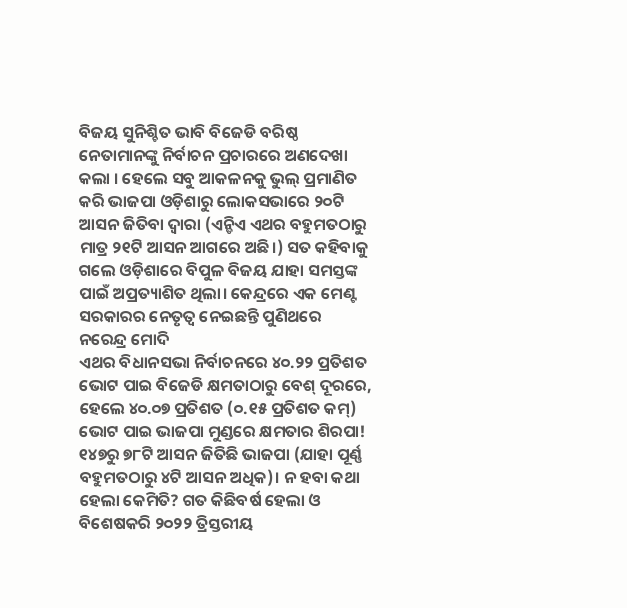ବିଜୟ ସୁନିଶ୍ଚିତ ଭାବି ବିଜେଡି ବରିଷ୍ଠ ନେତାମାନଙ୍କୁ ନିର୍ବାଚନ ପ୍ରଚାରରେ ଅଣଦେଖା କଲା । ହେଲେ ସବୁ ଆକଳନକୁ ଭୁଲ୍ ପ୍ରମାଣିତ କରି ଭାଜପା ଓଡ଼ିଶାରୁ ଲୋକସଭାରେ ୨୦ଟି ଆସନ ଜିତିବା ଦ୍ୱାରା (ଏନ୍ଡିଏ ଏଥର ବହୁମତଠାରୁ ମାତ୍ର ୨୧ଟି ଆସନ ଆଗରେ ଅଛି।) ସତ କହିବାକୁ ଗଲେ ଓଡ଼ିଶାରେ ବିପୁଳ ବିଜୟ ଯାହା ସମସ୍ତଙ୍କ ପାଇଁ ଅପ୍ରତ୍ୟାଶିତ ଥିଲା। କେନ୍ଦ୍ରରେ ଏକ ମେଣ୍ଟ ସରକାରର ନେତୃତ୍ୱ ନେଇଛନ୍ତି ପୁଣିଥରେ ନରେନ୍ଦ୍ର ମୋଦି
ଏଥର ବିଧାନସଭା ନିର୍ବାଚନରେ ୪୦.୨୨ ପ୍ରତିଶତ ଭୋଟ ପାଇ ବିଜେଡି କ୍ଷମତାଠାରୁ ବେଶ୍ ଦୂରରେ, ହେଲେ ୪୦.୦୭ ପ୍ରତିଶତ (୦.୧୫ ପ୍ରତିଶତ କମ୍) ଭୋଟ ପାଇ ଭାଜପା ମୁଣ୍ଡରେ କ୍ଷମତାର ଶିରପା! ୧୪୭ରୁ ୭୮ଟି ଆସନ ଜିତିଛି ଭାଜପା (ଯାହା ପୂର୍ଣ୍ଣ ବହୁମତଠାରୁ ୪ଟି ଆସନ ଅଧିକ)। ନ ହବା କଥା ହେଲା କେମିତି? ଗତ କିଛିବର୍ଷ ହେଲା ଓ ବିଶେଷକରି ୨୦୨୨ ତ୍ରିସ୍ତରୀୟ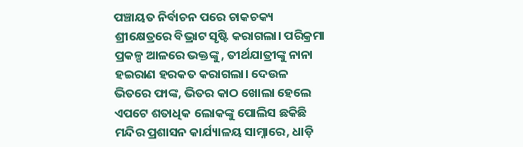ପଞ୍ଚାୟତ ନିର୍ବାଚନ ପରେ ଚାକଚକ୍ୟ ଶ୍ରୀକ୍ଷେତ୍ରରେ ବିଭ୍ରାଟ ସୃଷ୍ଟି କରାଗଲା। ପରିକ୍ରମା ପ୍ରକଳ୍ପ ଆଳରେ ଭକ୍ତଙ୍କୁ, ତୀର୍ଥଯାତ୍ରୀଙ୍କୁ ନାନା ହଇରାଣ ହରକତ କରାଗଲା। ଦେଉଳ ଭିତରେ ଫାଙ୍କ, ଭିତର କାଠ ଖୋଲା ହେଲେ ଏପଟେ ଶତାଧିକ ଲୋକଙ୍କୁ ପୋଲିସ ଛକିଛି ମନ୍ଦିର ପ୍ରଶାସନ କାର୍ଯ୍ୟାଳୟ ସାମ୍ନାରେ, ଧାଡ଼ି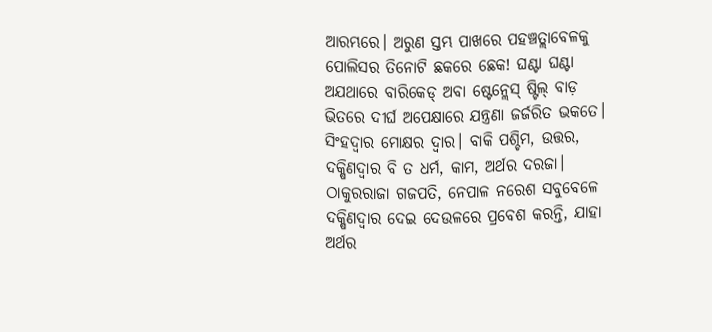ଆରମ୍ଭରେ। ଅରୁଣ ସ୍ତମ୍ଭ ପାଖରେ ପହଞ୍ଚତ୍ଲାବେଳକୁ ପୋଲିସର ତିନୋଟି ଛକରେ ଛେକ! ଘଣ୍ଟା ଘଣ୍ଟା ଅଯଥାରେ ବାରିକେଡ୍ ଅବା ଷ୍ଟେନ୍ଲେସ୍ ଷ୍ଟିଲ୍ ବାଡ଼ ଭିତରେ ଦୀର୍ଘ ଅପେକ୍ଷାରେ ଯନ୍ତ୍ରଣା ଜର୍ଜରିତ ଭକତେ। ସିଂହଦ୍ୱାର ମୋକ୍ଷର ଦ୍ୱାର। ବାକି ପଶ୍ଚିମ, ଉତ୍ତର, ଦକ୍ଷିଣଦ୍ୱାର ବି ତ ଧର୍ମ, କାମ, ଅର୍ଥର ଦରଜା। ଠାକୁରରାଜା ଗଜପତି, ନେପାଳ ନରେଶ ସବୁବେଳେ ଦକ୍ଷିଣଦ୍ୱାର ଦେଇ ଦେଉଳରେ ପ୍ରବେଶ କରନ୍ତି, ଯାହା ଅର୍ଥର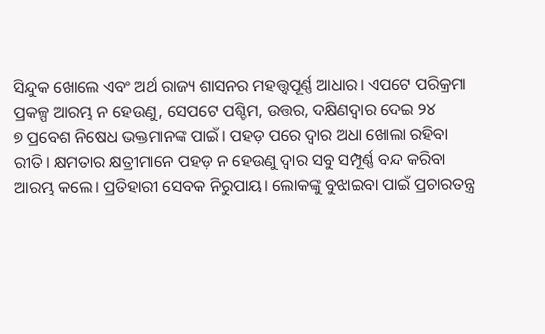ସିନ୍ଦୁକ ଖୋଲେ ଏବଂ ଅର୍ଥ ରାଜ୍ୟ ଶାସନର ମହତ୍ତ୍ୱପୂର୍ଣ୍ଣ ଆଧାର। ଏପଟେ ପରିକ୍ରମା ପ୍ରକଳ୍ପ ଆରମ୍ଭ ନ ହେଉଣୁ, ସେପଟେ ପଶ୍ଚିମ, ଉତ୍ତର, ଦକ୍ଷିଣଦ୍ୱାର ଦେଇ ୨୪
୭ ପ୍ରବେଶ ନିଷେଧ ଭକ୍ତମାନଙ୍କ ପାଇଁ। ପହଡ଼ ପରେ ଦ୍ୱାର ଅଧା ଖୋଲା ରହିବା ରୀତି। କ୍ଷମତାର କ୍ଷତ୍ରୀମାନେ ପହଡ଼ ନ ହେଉଣୁ ଦ୍ୱାର ସବୁ ସମ୍ପୂର୍ଣ୍ଣ ବନ୍ଦ କରିବା ଆରମ୍ଭ କଲେ। ପ୍ରତିହାରୀ ସେବକ ନିରୁପାୟ। ଲୋକଙ୍କୁ ବୁଝାଇବା ପାଇଁ ପ୍ରଚାରତନ୍ତ୍ର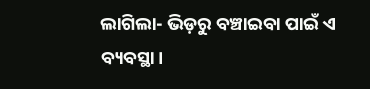ଲାଗିଲା- ଭିଡ଼ରୁ ବଞ୍ଚାଇବା ପାଇଁ ଏ ବ୍ୟବସ୍ଥା।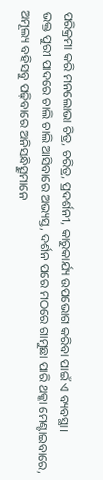ପରିକ୍ରମା କରି ମନଲୋଭା ଚିତ୍ର, ଚରିତ୍ର, ପ୍ରଦର୍ଶନୀ, କାରୁକାର୍ଯ୍ୟ ଉପଭୋଗ କରିବା ପାଇଁ ଏ ବ୍ୟବସ୍ଥା।
ଭକ୍ତ ପୁରୀ ପାଦରେ ଚାଲି ଚାଲି ଆସିବାରେ ଅଭ୍ୟସ୍ତ, ଦର୍ଶନ ପରେ ମଠରେ ଗାମୁଛା ପାରି ଥକ୍କା ମେଣ୍ଟାଇବାରେ, ଅମୂଲ୍ୟ ବହିସବୁ ପଢ଼ିବାରେ ଅନିସନ୍ଧିତ୍ସୁମାନେ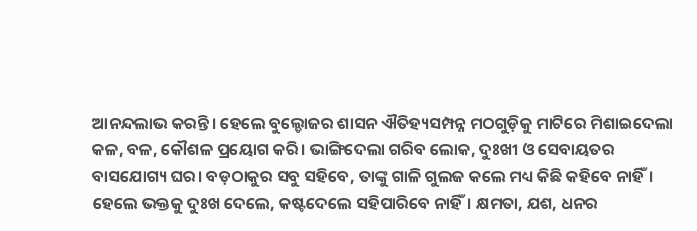ଆନନ୍ଦଲାଭ କରନ୍ତି। ହେଲେ ବୁଲ୍ଡୋଜର ଶାସନ ଐତିହ୍ୟସମ୍ପନ୍ନ ମଠଗୁଡ଼ିକୁ ମାଟିରେ ମିଶାଇଦେଲା କଳ, ବଳ, କୌଶଳ ପ୍ରୟୋଗ କରି। ଭାଙ୍ଗିଦେଲା ଗରିବ ଲୋକ, ଦୁଃଖୀ ଓ ସେବାୟତର ବାସଯୋଗ୍ୟ ଘର। ବଡ଼ଠାକୁର ସବୁ ସହିବେ, ତାଙ୍କୁ ଗାଳି ଗୁଲଜ କଲେ ମଧ୍ୟ କିଛି କହିବେ ନାହିଁ। ହେଲେ ଭକ୍ତକୁ ଦୁଃଖ ଦେଲେ, କଷ୍ଟଦେଲେ ସହିପାରିବେ ନାହିଁ। କ୍ଷମତା, ଯଶ, ଧନର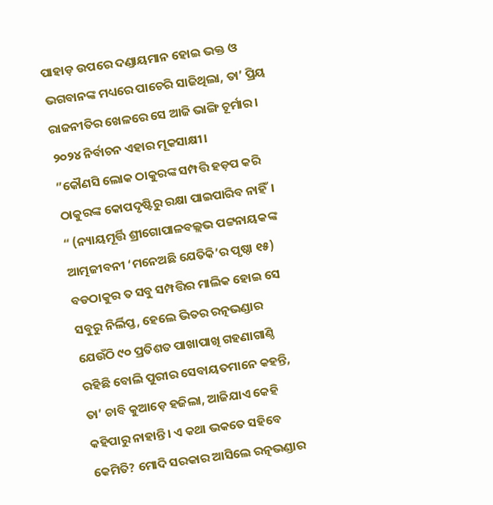ପାହାଡ଼ ଉପରେ ଦଣ୍ଡାୟମାନ ହୋଇ ଭକ୍ତ ଓ ଭଗବାନଙ୍କ ମଧ୍ୟରେ ପାଚେରି ସାଜିଥିଲା, ତା’ ପ୍ରିୟ ରାଜନୀତିର ଖେଳରେ ସେ ଆଜି ଭାଙ୍ଗି ଚୂର୍ମାର। ୨୦୨୪ ନିର୍ବାଚନ ଏହାର ମୂକସାକ୍ଷୀ।
”କୌଣସି ଲୋକ ଠାକୁରଙ୍କ ସମ୍ପତ୍ତି ହଡ଼ପ କରି ଠାକୁରଙ୍କ କୋପଦୃଷ୍ଟିରୁ ରକ୍ଷା ପାଇପାରିବ ନାହିଁ। “ (ନ୍ୟାୟମୂର୍ତ୍ତି ଶ୍ରୀଗୋପାଳବଲ୍ଲଭ ପଟ୍ଟନାୟକଙ୍କ ଆତ୍ମଜୀବନୀ ‘ମନେଅଛି ଯେତିକି’ର ପୃଷ୍ଠା ୧୫) ବଡଠାକୁର ତ ସବୁ ସମ୍ପତ୍ତିର ମାଲିକ ହୋଇ ସେ ସବୁରୁ ନିର୍ଲିପ୍ତ, ହେଲେ ଭିତର ରତ୍ନଭଣ୍ଡାର ଯେଉଁଠି ୯୦ ପ୍ରତିଶତ ପାଖାପାଖି ଗହଣାଗାଣ୍ଠି ରହିଛି ବୋଲି ପୁରୀର ସେବାୟତମାନେ କହନ୍ତି, ତା’ ଚାବି କୁଆଡ଼େ ହଜିଲା, ଆଜିଯାଏ କେହି କହିପାରୁ ନାହାନ୍ତି। ଏ କଥା ଭକତେ ସହିବେ କେମିତି? ମୋଦି ସରକାର ଆସିଲେ ରତ୍ନଭଣ୍ଡାର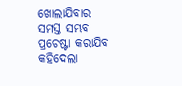ଖୋଲାଯିବାର ସମସ୍ତ ସମ୍ଭବ ପ୍ରଚେଷ୍ଟା କରାଯିବ କହିଦେଲା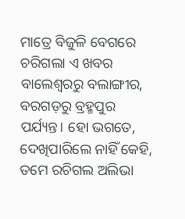ମାତ୍ରେ ବିଜୁଳି ବେଗରେ ଚରିଗଲା ଏ ଖବର ବାଲେଶ୍ୱରରୁ ବଲାଙ୍ଗୀର, ବରଗଡ଼ରୁ ବ୍ରହ୍ମପୁର ପର୍ଯ୍ୟନ୍ତ। ହୋ ଭଗତେ, ଦେଖିପାରିଲେ ନାହିଁ କେହି, ତମେ ରଚିଗଲ ଅଲିଭା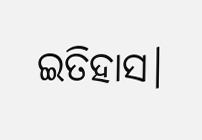ଇତିହାସ।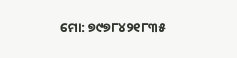ମୋ: ୭୯୭୮୪୨୧୮୩୫